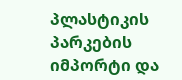პლასტიკის პარკების იმპორტი და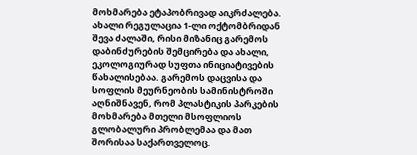მოხმარება ეტაპობრივად აიკრძალება. ახალი რეგულაცია 1-ლი ოქტომბრიდან შევა ძალაში, რისი მიზანიც გარემოს დაბინძურების შემცირება და ახალი, ეკოლოგიურად სუფთა ინიციატივების წახალისებაა. გარემოს დაცვისა და სოფლის მეურნეობის სამინისტროში აღნიშნავენ, რომ პლასტიკის პარკების მოხმარება მთელი მსოფლიოს გლობალური პრობლემაა და მათ შორისაა საქართველოც.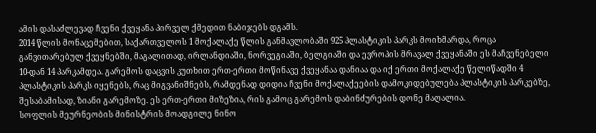ამის დასაძლევად ჩვენი ქვეყანა პირველ ქმედით ნაბიჯებს დგამს.
2014 წლის მონაცემებით, საქართველოს 1 მოქალაქე წლის განმავლობაში 925 პლასტიკის პარკს მოიხმარდა, როცა განვითარებულ ქვეყნებში, მაგალითად, ირლანდიაში, ნორვეგიაში, ბელგიაში და ევროპის მრავალ ქვეყანაში ეს მაჩვენებელი 10-დან 14 პარკამდეა. გარემოს დაცვის კუთხით ერთ-ერთი მოწინავე ქვეყანაა დანიაა და იქ ერთი მოქალაქე წელიწადში 4 პლასტიკის პარკს იყენებს, რაც მიგვანიშნებს, რამდენად დიდია ჩვენი მოქალაქეების დამოკიდებულება პლასტიკის პარკებზე, შესაბამისად, ზიანი გარემოზე. ეს ერთ-ერთი მიზეზია, რის გამოც გარემოს დაბინძურების დონე მაღალია.
სოფლის მეურნეობის მინისტრის მოადგილე ნინო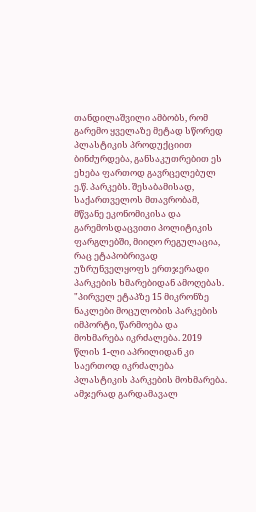თანდილაშვილი ამბობს, რომ გარემო ყველაზე მეტად სწორედ პლასტიკის პროდუქციით ბინძურდება, განსაკუთრებით ეს ეხება ფართოდ გავრცელებულ ე.წ. პარკებს. შესაბამისად, საქართველოს მთავრობამ, მწვანე ეკონომიკისა და გარემოსდაცვითი პოლიტიკის ფარგლებში, მიიღო რეგულაცია, რაც ეტაპობრივად უზრუნველყოფს ერთჯერადი პარკების ხმარებიდან ამოღებას.
"პირველ ეტაპზე 15 მიკრონზე ნაკლები მოცულობის პარკების იმპორტი, წარმოება და მოხმარება იკრძალება. 2019 წლის 1-ლი აპრილიდან კი საერთოდ იკრძალება პლასტიკის პარკების მოხმარება. ამჯერად გარდამავალ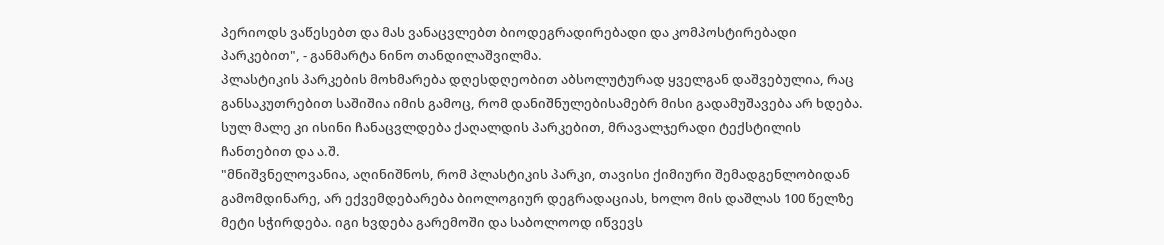პერიოდს ვაწესებთ და მას ვანაცვლებთ ბიოდეგრადირებადი და კომპოსტირებადი პარკებით", - განმარტა ნინო თანდილაშვილმა.
პლასტიკის პარკების მოხმარება დღესდღეობით აბსოლუტურად ყველგან დაშვებულია, რაც განსაკუთრებით საშიშია იმის გამოც, რომ დანიშნულებისამებრ მისი გადამუშავება არ ხდება. სულ მალე კი ისინი ჩანაცვლდება ქაღალდის პარკებით, მრავალჯერადი ტექსტილის ჩანთებით და ა.შ.
"მნიშვნელოვანია, აღინიშნოს, რომ პლასტიკის პარკი, თავისი ქიმიური შემადგენლობიდან გამომდინარე, არ ექვემდებარება ბიოლოგიურ დეგრადაციას, ხოლო მის დაშლას 100 წელზე მეტი სჭირდება. იგი ხვდება გარემოში და საბოლოოდ იწვევს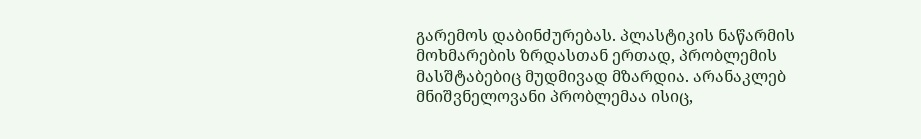გარემოს დაბინძურებას. პლასტიკის ნაწარმის მოხმარების ზრდასთან ერთად, პრობლემის მასშტაბებიც მუდმივად მზარდია. არანაკლებ მნიშვნელოვანი პრობლემაა ისიც,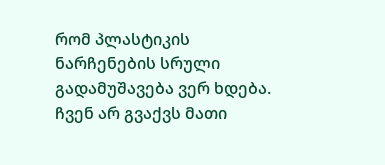რომ პლასტიკის ნარჩენების სრული გადამუშავება ვერ ხდება.
ჩვენ არ გვაქვს მათი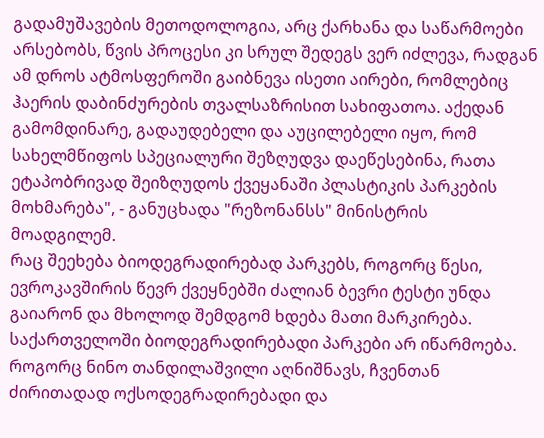გადამუშავების მეთოდოლოგია, არც ქარხანა და საწარმოები არსებობს, წვის პროცესი კი სრულ შედეგს ვერ იძლევა, რადგან ამ დროს ატმოსფეროში გაიბნევა ისეთი აირები, რომლებიც ჰაერის დაბინძურების თვალსაზრისით სახიფათოა. აქედან გამომდინარე, გადაუდებელი და აუცილებელი იყო, რომ სახელმწიფოს სპეციალური შეზღუდვა დაეწესებინა, რათა ეტაპობრივად შეიზღუდოს ქვეყანაში პლასტიკის პარკების მოხმარება", - განუცხადა "რეზონანსს" მინისტრის მოადგილემ.
რაც შეეხება ბიოდეგრადირებად პარკებს, როგორც წესი, ევროკავშირის წევრ ქვეყნებში ძალიან ბევრი ტესტი უნდა გაიარონ და მხოლოდ შემდგომ ხდება მათი მარკირება. საქართველოში ბიოდეგრადირებადი პარკები არ იწარმოება. როგორც ნინო თანდილაშვილი აღნიშნავს, ჩვენთან ძირითადად ოქსოდეგრადირებადი და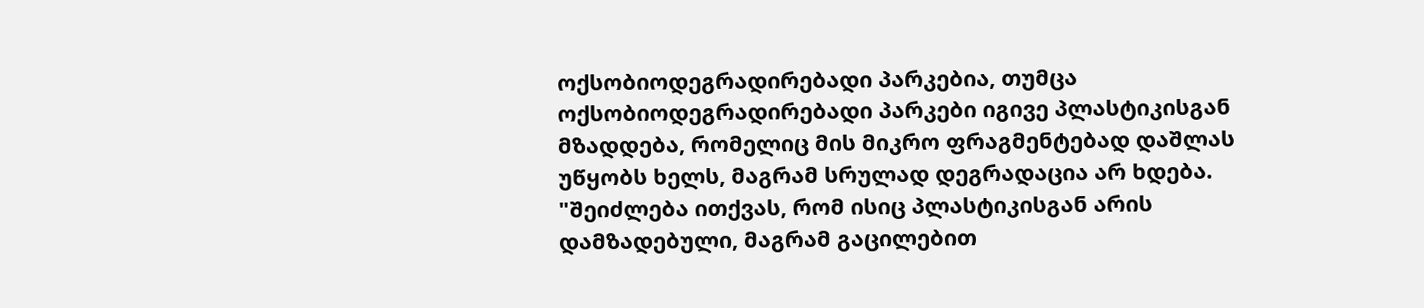ოქსობიოდეგრადირებადი პარკებია, თუმცა ოქსობიოდეგრადირებადი პარკები იგივე პლასტიკისგან მზადდება, რომელიც მის მიკრო ფრაგმენტებად დაშლას უწყობს ხელს, მაგრამ სრულად დეგრადაცია არ ხდება.
"შეიძლება ითქვას, რომ ისიც პლასტიკისგან არის დამზადებული, მაგრამ გაცილებით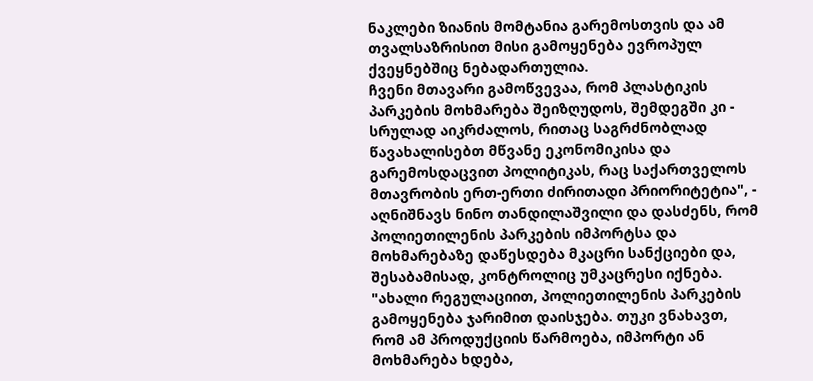ნაკლები ზიანის მომტანია გარემოსთვის და ამ თვალსაზრისით მისი გამოყენება ევროპულ ქვეყნებშიც ნებადართულია.
ჩვენი მთავარი გამოწვევაა, რომ პლასტიკის პარკების მოხმარება შეიზღუდოს, შემდეგში კი - სრულად აიკრძალოს, რითაც საგრძნობლად წავახალისებთ მწვანე ეკონომიკისა და გარემოსდაცვით პოლიტიკას, რაც საქართველოს მთავრობის ერთ-ერთი ძირითადი პრიორიტეტია", - აღნიშნავს ნინო თანდილაშვილი და დასძენს, რომ პოლიეთილენის პარკების იმპორტსა და მოხმარებაზე დაწესდება მკაცრი სანქციები და, შესაბამისად, კონტროლიც უმკაცრესი იქნება.
"ახალი რეგულაციით, პოლიეთილენის პარკების გამოყენება ჯარიმით დაისჯება. თუკი ვნახავთ, რომ ამ პროდუქციის წარმოება, იმპორტი ან მოხმარება ხდება,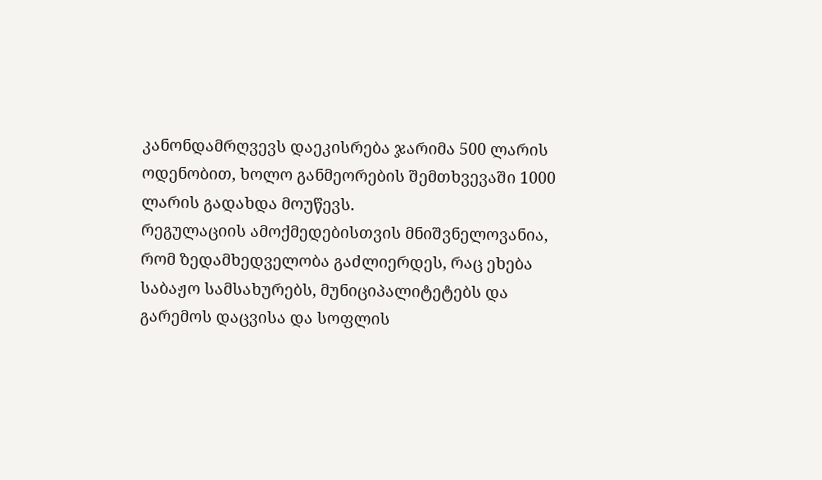კანონდამრღვევს დაეკისრება ჯარიმა 500 ლარის ოდენობით, ხოლო განმეორების შემთხვევაში 1000 ლარის გადახდა მოუწევს.
რეგულაციის ამოქმედებისთვის მნიშვნელოვანია, რომ ზედამხედველობა გაძლიერდეს, რაც ეხება საბაჟო სამსახურებს, მუნიციპალიტეტებს და გარემოს დაცვისა და სოფლის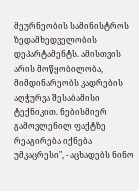მეურნეობის სამინისტროს ზედამხედველობის დეპარტამენტს. ამისთვის არის მოწყობილობა, მიმდინარეობს კადრების აღჭურვა შესაბამისი ტექნიკით. ნებისმიერ გამოვლენილ ფაქტზე რეაგირება იქნება უმკაცრესი", - აცხადებს ნინო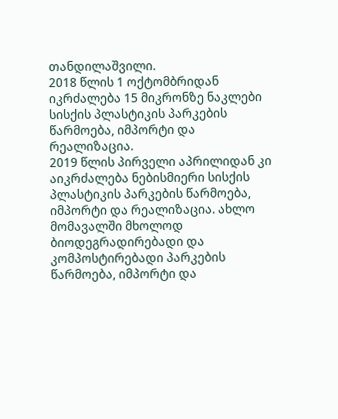თანდილაშვილი.
2018 წლის 1 ოქტომბრიდან იკრძალება 15 მიკრონზე ნაკლები სისქის პლასტიკის პარკების წარმოება, იმპორტი და რეალიზაცია.
2019 წლის პირველი აპრილიდან კი აიკრძალება ნებისმიერი სისქის პლასტიკის პარკების წარმოება, იმპორტი და რეალიზაცია. ახლო მომავალში მხოლოდ ბიოდეგრადირებადი და კომპოსტირებადი პარკების წარმოება, იმპორტი და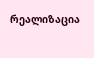რეალიზაცია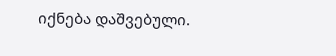იქნება დაშვებული.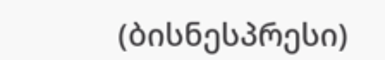(ბისნესპრესი)